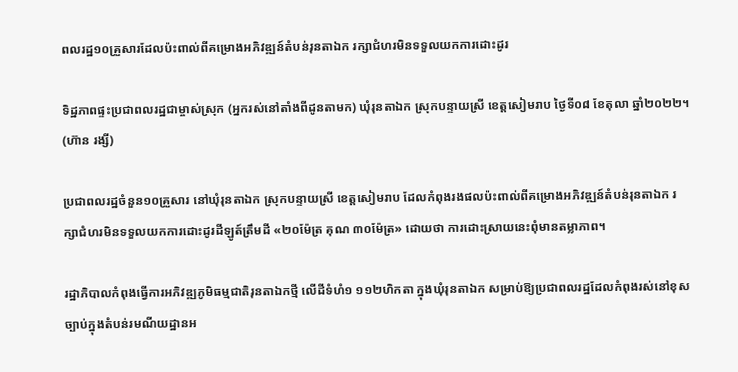ពលរដ្ឋ១០គ្រួសារដែលប៉ះពាល់ពីគម្រោងអភិវឌ្ឍន៍តំបន់រុនតាឯក រក្សាជំហរមិនទទួលយកការដោះដូរ

ទិដ្ឋភាពផ្ទះប្រជាពលរដ្ឋជាម្ចាស់ស្រុក (អ្នករស់នៅតាំងពីដូនតាមក) ឃុំរុនតាឯក ស្រុកបន្ទាយស្រី ខេត្តសៀមរាប ថ្ងៃទី០៨ ខែតុលា ឆ្នាំ២០២២។ (ហ៊ាន រង្សី)

ប្រជាពលរដ្ឋចំនួន១០គ្រួសារ នៅឃុំរុនតាឯក ស្រុកបន្ទាយស្រី ខេត្តសៀមរាប ដែលកំពុងរងផលប៉ះពាល់ពីគម្រោងអភិវឌ្ឍន៍តំបន់រុនតាឯក រក្សាជំហរមិនទទួលយកការដោះដូរដីឡូត៍ត្រឹមដី «២០ម៉ែត្រ គុណ ៣០ម៉ែត្រ» ដោយថា ការដោះស្រាយនេះពុំមានតម្លាភាព។

រដ្ឋាភិបាលកំពុងធ្វើការអភិវឌ្ឍភូមិធម្មជាតិរុនតាឯកថ្មី លើដីទំហំ១ ១១២ហិកតា ក្នុងឃុំរុនតាឯក សម្រាប់ឱ្យប្រជាពលរដ្ឋដែលកំពុងរស់នៅខុសច្បាប់ក្នុងតំបន់រមណីយដ្ឋានអ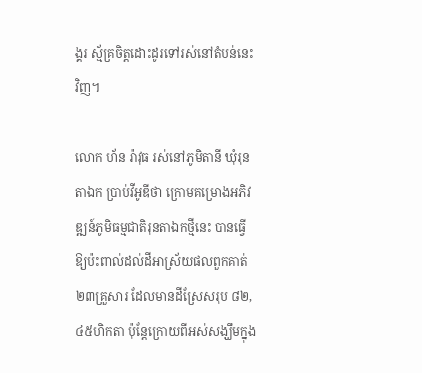ង្គរ ស្ម័គ្រចិត្តដោះដូរទៅរស់នៅតំបន់នេះវិញ។

លោក ហ័ន រ៉ាវុធ រស់នៅភូមិតានី ឃុំរុនតាឯក ប្រាប់វីអូឌីថា ក្រោមគម្រោងអភិវឌ្ឍន៍ភូមិធម្មជាតិរុនតាឯកថ្មីនេះ បានធ្វើឱ្យប៉ះពាល់ដល់ដីអាស្រ័យផលពួកគាត់២៣គ្រួសារ ដែលមានដីស្រែសរុប ៨២,៤៥ហិកតា ប៉ុន្តែក្រោយពីអស់សង្ឃឹមក្នុង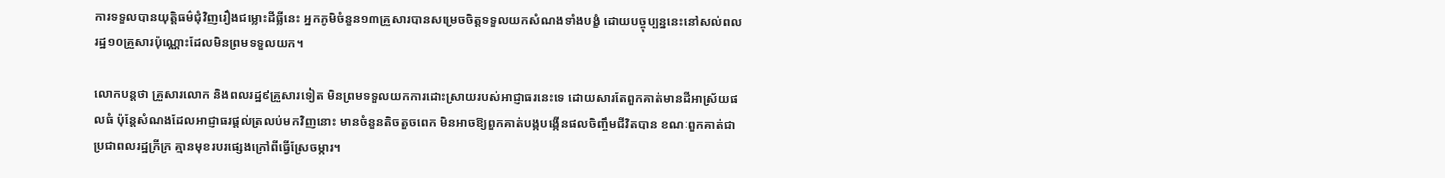ការទទួលបានយុត្តិធម៌ជុំវិញរឿងជម្លោះដីធ្លីនេះ អ្នកភូមិចំនួន១៣គ្រួសារបានសម្រេចចិត្តទទួលយកសំណងទាំងបង្ខំ ដោយបច្ចុប្បន្ននេះនៅសល់ពលរដ្ឋ១០គ្រួសារប៉ុណ្ណោះដែលមិនព្រមទទួលយក។

លោកបន្តថា គ្រួសារលោក និងពលរដ្ឋ៩គ្រួសារទៀត មិនព្រមទទួលយកការដោះស្រាយរបស់អាជ្ញាធរនេះទេ ដោយសារតែពួកគាត់មានដីអាស្រ័យផលធំ ប៉ុន្តែសំណងដែលអាជ្ញាធរផ្តល់ត្រលប់មកវិញនោះ មានចំនួនតិចតួចពេក មិនអាចឱ្យពួកគាត់បង្កបង្កើនផលចិញ្ចឹមជីវិតបាន ខណៈពួកគាត់ជាប្រជាពលរដ្ឋក្រីក្រ គ្មានមុខរបរផ្សេងក្រៅពីធ្វើស្រែចម្ការ។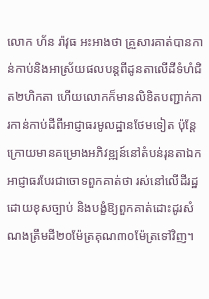លោក ហ័ន រ៉ាវុធ អះអាងថា គ្រួសារគាត់បានកាន់កាប់និងអាស្រ័យផលបន្តពីដូនតាលើដីទំហំជិត២ហិកតា ហើយលោកក៏មានលិខិតបញ្ជាក់ការកាន់កាប់ដីពីអាជ្ញាធរមូលដ្ឋានថែមទៀត ប៉ុន្តែក្រោយមានគម្រោងអភិវឌ្ឍន៍នៅតំបន់រុនតាឯក អាជ្ញាធរបែរជាចោទពួកគាត់ថា រស់នៅលើដីរដ្ឋដោយខុសច្បាប់ និងបង្ខំឱ្យពួកគាត់ដោះដូរសំណងត្រឹមដី២០ម៉ែត្រគុណ៣០ម៉ែត្រទៅវិញ។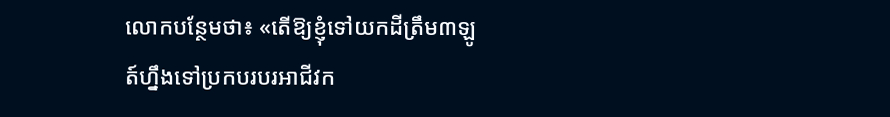លោកបន្ថែមថា៖ «តើឱ្យខ្ញុំទៅយកដីត្រឹម៣ឡូត៍ហ្នឹងទៅប្រកបរបរអាជីវក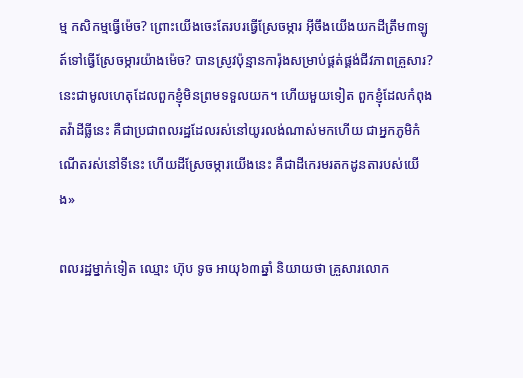ម្ម កសិកម្មធ្វើម៉េច? ព្រោះយើងចេះតែរបរធ្វើស្រែចម្ការ អ៊ីចឹងយើងយកដីត្រឹម៣ឡូត៍ទៅធ្វើស្រែចម្ការយ៉ាងម៉េច? បានស្រូវប៉ុន្មានការ៉ុងសម្រាប់ផ្គត់ផ្គង់ជីវភាពគ្រួសារ? នេះជាមូលហេតុដែលពួកខ្ញុំមិនព្រមទទួលយក។ ហើយមួយទៀត ពួកខ្ញុំដែលកំពុងតវ៉ាដីធ្លីនេះ គឺជាប្រជាពលរដ្ឋដែលរស់នៅយូរលង់ណាស់មកហើយ ជាអ្នកភូមិកំណើតរស់នៅទីនេះ ហើយដីស្រែចម្ការយើងនេះ គឺជាដីកេរមរតកដូនតារបស់យើង»

ពលរដ្ឋម្នាក់ទៀត ឈ្មោះ ហ៊ុប ទូច អាយុ៦៣ឆ្នាំ និយាយថា គ្រួសារលោក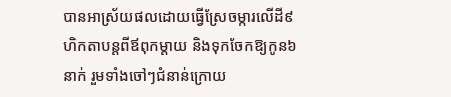បានអាស្រ័យផលដោយធ្វើស្រែចម្ការលើដី៩ហិកតាបន្តពីឪពុកម្តាយ និងទុកចែកឱ្យកូន៦នាក់ រួមទាំងចៅៗជំនាន់ក្រោយ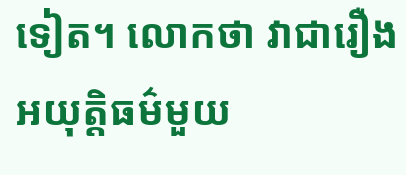ទៀត។ លោកថា វាជារឿងអយុត្តិធម៌មួយ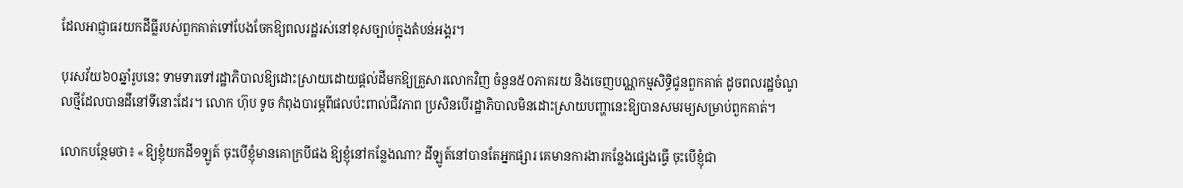ដែលអាជ្ញាធរយកដីធ្លីរបស់ពួកគាត់ទៅបែងចែកឱ្យពលរដ្ឋរស់នៅខុសច្បាប់ក្នុងតំបន់អង្គរ។

បុរសវ័យ៦០ឆ្នាំរូបនេះ ទាមទារទៅរដ្ឋាភិបាលឱ្យដោះស្រាយដោយផ្ដល់ដីមកឱ្យគ្រួសារលោកវិញ ចំនួន៥០ភាគរយ និងចេញបណ្ណកម្មសិទ្ធិជូនពួកគាត់ ដូចពលរដ្ឋចំណូលថ្មីដែលបានដីនៅទីនោះដែរ។ លោក ហ៊ុប ទូច កំពុងបារម្ភពីផលប៉ះពាល់ជីវភាព ប្រសិនបើរដ្ឋាភិបាលមិនដោះស្រាយបញ្ហានេះឱ្យបានសមរម្យសម្រាប់ពួកគាត់។

លោកបន្ថែមថា៖ «ឱ្យខ្ញុំយកដី១ឡូត៍ ចុះបើខ្ញុំមានគោក្របីផង ឱ្យខ្ញុំនៅកន្លែងណា? ដីឡូត៍នៅបានតែអ្នកផ្សារ គេមានការងារកន្លែងផ្សេងធ្វើ ចុះបើខ្ញុំជា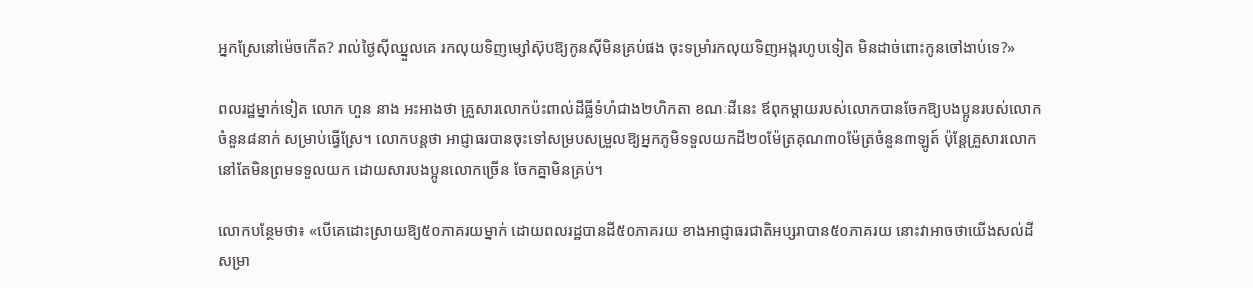អ្នកស្រែនៅម៉េចកើត? រាល់ថ្ងៃស៊ីឈ្នួលគេ រកលុយទិញម្សៅស៊ុបឱ្យកូនស៊ីមិនគ្រប់ផង ចុះទម្រាំរកលុយទិញអង្ករហូបទៀត មិនដាច់ពោះកូនចៅងាប់ទេ?»

ពលរដ្ឋម្នាក់ទៀត លោក ហួន នាង អះអាងថា គ្រួសារលោកប៉ះពាល់ដីធ្លីទំហំជាង២ហិកតា ខណៈដីនេះ ឪពុកម្ដាយរបស់លោកបានចែកឱ្យបងប្អូនរបស់លោកចំនួន៨នាក់ សម្រាប់ធ្វើស្រែ។ លោកបន្តថា អាជ្ញាធរបានចុះទៅសម្របសម្រួលឱ្យអ្នកភូមិទទួលយកដី២០ម៉ែត្រគុណ៣០ម៉ែត្រចំនួន៣ឡូត៍ ប៉ុន្តែគ្រួសារលោកនៅតែមិនព្រមទទួលយក ដោយសារបងប្អូនលោកច្រើន ចែកគ្នាមិនគ្រប់។

លោកបន្ថែមថា៖ «បើគេដោះស្រាយឱ្យ៥០ភាគរយម្នាក់ ដោយពលរដ្ឋបានដី៥០ភាគរយ ខាងអាជ្ញាធរជាតិអប្សរាបាន៥០ភាគរយ នោះវាអាចថាយើងសល់ដីសម្រា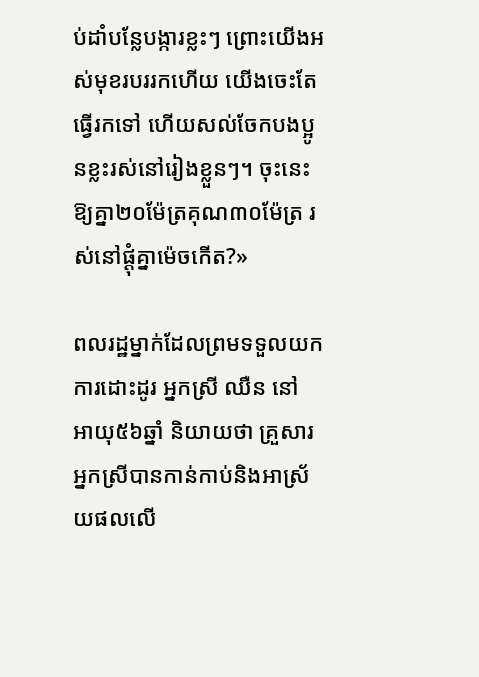ប់ដាំបន្លែបង្ការខ្លះៗ ព្រោះយើងអស់មុខរបររកហើយ យើងចេះតែធ្វើរកទៅ ហើយសល់ចែកបងប្អូនខ្លះរស់នៅរៀងខ្លួនៗ។ ចុះនេះឱ្យគ្នា២០ម៉ែត្រគុណ៣០ម៉ែត្រ រស់នៅផ្ដុំគ្នាម៉េចកើត?»

ពលរដ្ឋម្នាក់ដែលព្រមទទួលយកការដោះដូរ អ្នកស្រី ឈឺន នៅ អាយុ៥៦ឆ្នាំ និយាយថា គ្រួសារអ្នកស្រីបានកាន់កាប់និងអាស្រ័យផលលើ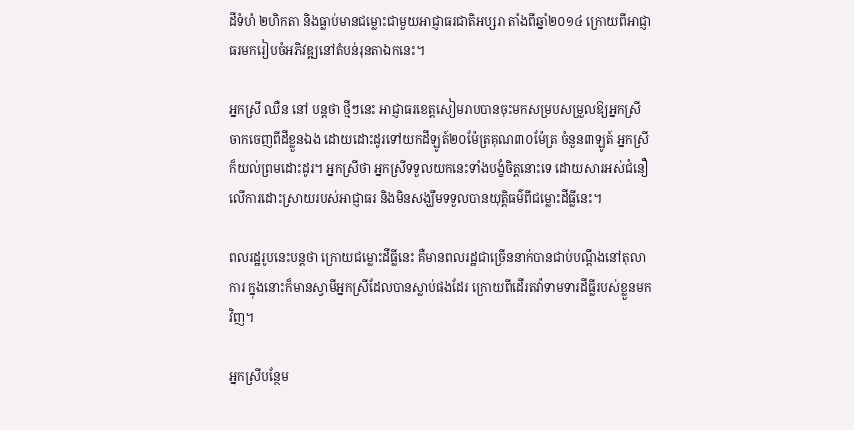ដីទំហំ ២ហិកតា និងធ្លាប់មានជម្លោះជាមួយអាជ្ញាធរជាតិអប្សរា តាំងពីឆ្នាំ២០១៤ ក្រោយពីអាជ្ញាធរមករៀបចំអភិវឌ្ឍនៅតំបន់រុនតាឯកនេះ។

អ្នកស្រី ឈឺន នៅ បន្តថា ថ្មីៗនេះ អាជ្ញាធរខេត្តសៀមរាបបានចុះមកសម្របសម្រួលឱ្យអ្នកស្រីចាកចេញពីដីខ្លួនឯង ដោយដោះដូរទៅយកដីឡូត៍២០ម៉ែត្រគុណ៣០ម៉ែត្រ ចំនួន៣ឡូត៍ អ្នកស្រីក៏យល់ព្រមដោះដូរ។ អ្នកស្រីថា អ្នកស្រីទទួលយកនេះទាំងបង្ខំចិត្តនោះទេ ដោយសារអស់ជំនឿលើការដោះស្រាយរបស់អាជ្ញាធរ និងមិនសង្ឃឹមទទួលបានយុត្តិធម៌ពីជម្លោះដីធ្លីនេះ។

ពលរដ្ឋរូបនេះបន្តថា ក្រោយជម្លោះដីធ្លីនេះ គឺមានពលរដ្ឋជាច្រើននាក់បានជាប់បណ្តឹងនៅតុលាការ ក្នុងនោះក៏មានស្វាមីអ្នកស្រីដែលបានស្លាប់ផងដែរ ក្រោយពីដើរតវ៉ាទាមទារដីធ្លីរបស់ខ្លួនមកវិញ។

អ្នកស្រីបន្ថែម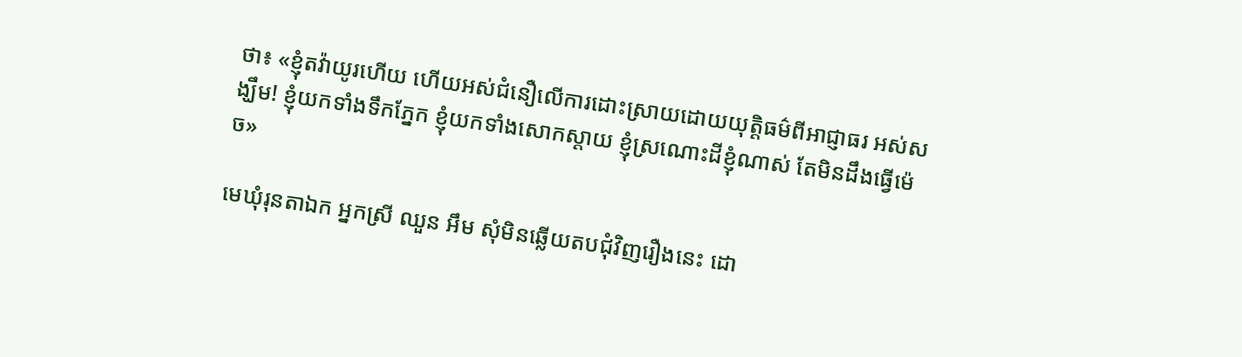ថា៖ «ខ្ញុំតវ៉ាយូរហើយ ហើយអស់ជំនឿលើការដោះស្រាយដោយយុត្តិធម៌ពីអាជ្ញាធរ អស់សង្ឃឹម! ខ្ញុំយកទាំងទឹកភ្នែក ខ្ញុំយកទាំងសោកស្តាយ ខ្ញុំស្រណោះដីខ្ញុំណាស់ តែមិនដឹងធ្វើម៉េច»

មេឃុំរុនតាឯក អ្នកស្រី ឈួន អឹម សុំមិនឆ្លើយតបជុំវិញរឿងនេះ ដោ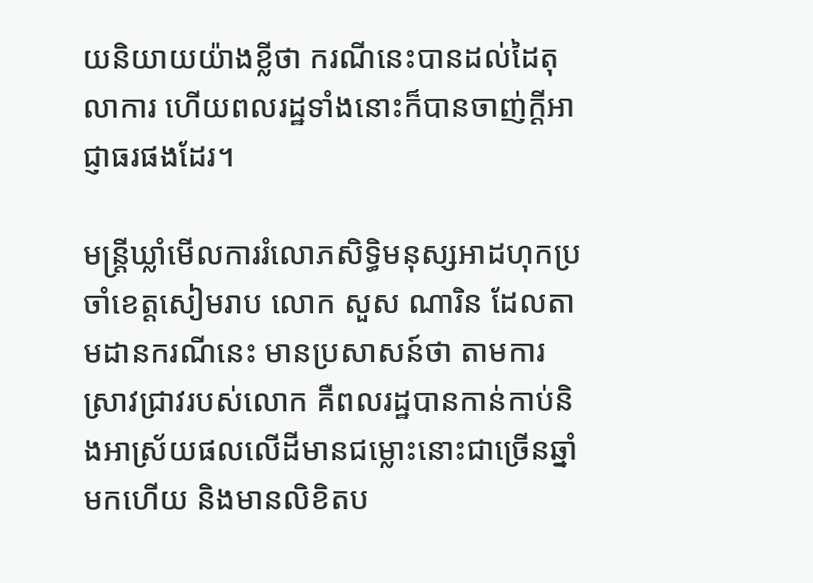យនិយាយយ៉ាងខ្លីថា ករណីនេះបានដល់ដៃតុលាការ ហើយពលរដ្ឋទាំងនោះក៏បានចាញ់ក្ដីអាជ្ញាធរផងដែរ។

មន្ត្រីឃ្លាំមើលការរំលោភសិទ្ធិមនុស្សអាដហុកប្រចាំខេត្តសៀមរាប លោក សួស ណារិន ដែលតាមដានករណីនេះ មានប្រសាសន៍ថា តាមការស្រាវជ្រាវរបស់លោក គឺពលរដ្ឋបានកាន់កាប់និងអាស្រ័យផលលើដីមានជម្លោះនោះជាច្រើនឆ្នាំមកហើយ និងមានលិខិតប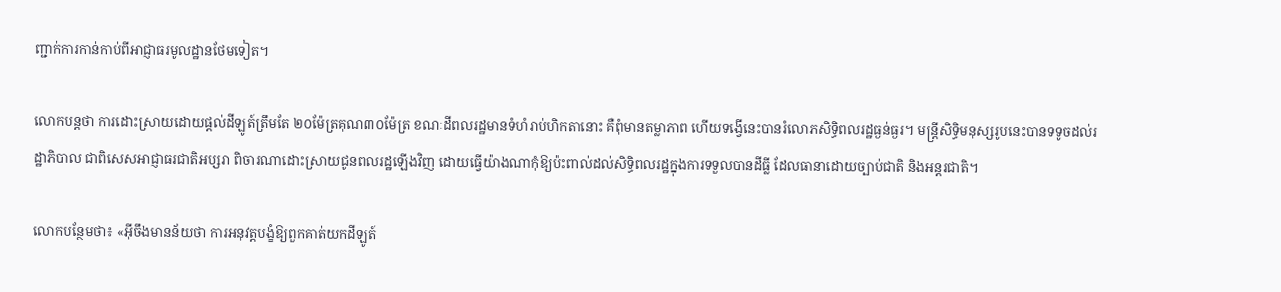ញ្ជាក់ការកាន់កាប់ពីអាជ្ញាធរមូលដ្ឋានថែមទៀត។

លោកបន្តថា ការដោះស្រាយដោយផ្ដល់ដីឡូត៍ត្រឹមតែ ២០ម៉ែត្រគុណ៣០ម៉ែត្រ ខណៈដីពលរដ្ឋមានទំហំរាប់ហិកតានោះ គឺពុំមានតម្លាភាព ហើយទង្វើនេះបានរំលោភសិទ្ធិពលរដ្ឋធ្ងន់ធ្ងរ។ មន្ត្រីសិទ្ធិមនុស្សរូបនេះបានទទូចដល់រដ្ឋាភិបាល ជាពិសេសអាជ្ញាធរជាតិអប្សរា ពិចារណាដោះស្រាយជូនពលរដ្ឋឡើងវិញ ដោយធ្វើយ៉ាងណាកុំឱ្យប៉ះពាល់ដល់សិទ្ធិពលរដ្ឋក្នុងការទទួលបានដីធ្លី ដែលធានាដោយច្បាប់ជាតិ និងអន្តរជាតិ។

លោកបន្ថែមថា៖ «អ៊ីចឹងមានន័យថា ការអនុវត្តបង្ខំឱ្យពួកគាត់យកដីឡូត៍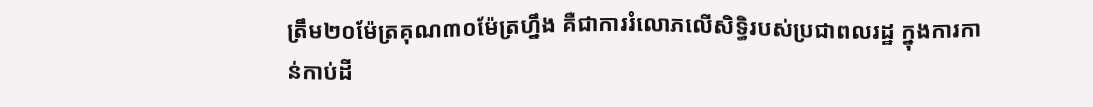ត្រឹម២០ម៉ែត្រគុណ៣០ម៉ែត្រហ្នឹង គឺជាការរំលោភលើសិទ្ធិរបស់ប្រជាពលរដ្ឋ ក្នុងការកាន់កាប់ដី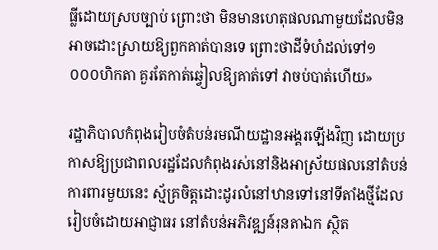ធ្លីដោយស្របច្បាប់ ព្រោះថា មិនមានហេតុផលណាមួយដែលមិនអាចដោះស្រាយឱ្យពួកគាត់បានទេ ព្រោះថាដីទំហំដល់ទៅ១ ០០០ហិកតា គួរតែកាត់ឆ្វៀលឱ្យគាត់ទៅ វាចប់បាត់ហើយ»

រដ្ឋាភិបាលកំពុងរៀបចំតំបន់រមណីយដ្ឋានអង្គរឡើងវិញ ដោយប្រកាសឱ្យប្រជាពលរដ្ឋដែលកំពុងរស់នៅនិងអាស្រ័យផលនៅតំបន់ការពារមួយនេះ ស្ម័គ្រចិត្តដោះដូរលំនៅឋានទៅនៅទីតាំងថ្មីដែលរៀបចំដោយអាជ្ញាធរ នៅតំបន់អភិវឌ្ឍន៍រុនតាឯក ស្ថិត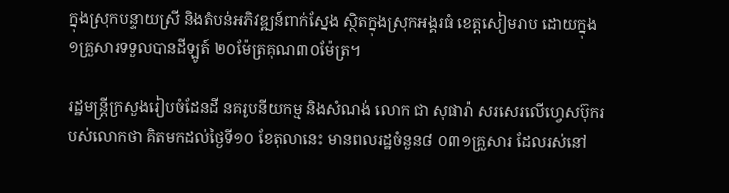ក្នុងស្រុកបន្ទាយស្រី និងតំបន់អភិវឌ្ឍន៍ពាក់ស្នែង ស្ថិតក្នុងស្រុកអង្គរធំ ខេត្តសៀមរាប ដោយក្នុង១គ្រួសារទទួលបានដីឡូត៍ ២០ម៉ែត្រគុណ៣០ម៉ែត្រ។

រដ្ឋមន្ត្រីក្រសួងរៀបចំដែនដី នគរូបនីយកម្ម និងសំណង់ លោក ជា សុផារ៉ា សរសេរលើហ្វេសប៊ុករបស់លោកថា គិតមកដល់ថ្ងៃទី១០ ខែតុលានេះ មានពលរដ្ឋចំនួន៨ ០៣១គ្រួសារ ដែលរស់នៅ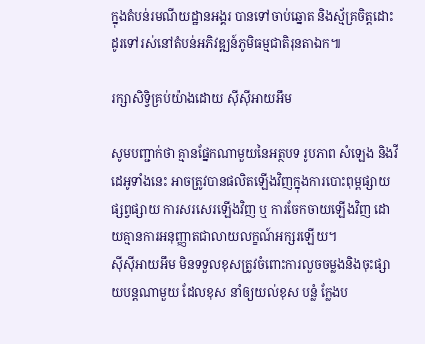ក្នុងតំបន់រមណីយដ្ឋានអង្គរ បានទៅចាប់ឆ្នោត និងស្ម័គ្រចិត្តដោះដូរទៅរស់នៅតំបន់អភិវឌ្ឍន៍ភូមិធម្មជាតិរុនតាឯក៕

រក្សាសិទ្វិគ្រប់យ៉ាងដោយ ស៊ីស៊ីអាយអឹម

សូមបញ្ជាក់ថា គ្មានផ្នែកណាមួយនៃអត្ថបទ រូបភាព សំឡេង និងវីដេអូទាំងនេះ អាចត្រូវបានផលិតឡើងវិញក្នុងការបោះពុម្ពផ្សាយ ផ្សព្វផ្សាយ ការសរសេរឡើងវិញ ឬ ការចែកចាយឡើងវិញ ដោយគ្មានការអនុញ្ញាតជាលាយលក្ខណ៍អក្សរឡើយ។
ស៊ីស៊ីអាយអឹម មិនទទួលខុសត្រូវចំពោះការលួចចម្លងនិងចុះផ្សាយបន្តណាមួយ ដែលខុស នាំឲ្យយល់ខុស បន្លំ ក្លែងប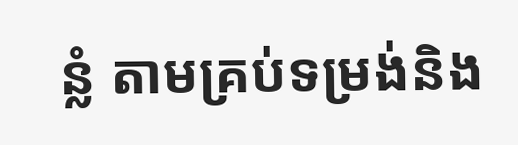ន្លំ តាមគ្រប់ទម្រង់និង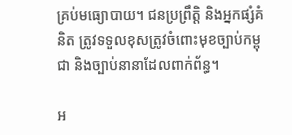គ្រប់មធ្យោបាយ។ ជនប្រព្រឹត្តិ និងអ្នកផ្សំគំនិត ត្រូវទទួលខុសត្រូវចំពោះមុខច្បាប់កម្ពុជា និងច្បាប់នានាដែលពាក់ព័ន្ធ។

អ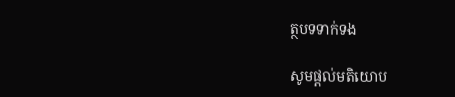ត្ថបទទាក់ទង

សូមផ្ដល់មតិយោប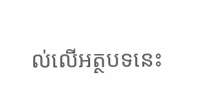ល់លើអត្ថបទនេះ